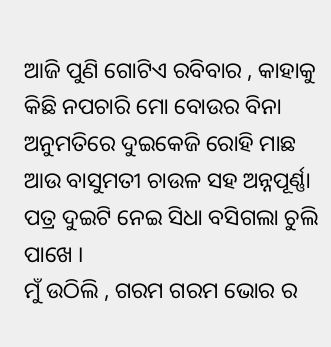ଆଜି ପୁଣି ଗୋଟିଏ ରବିବାର , କାହାକୁ କିଛି ନପଚାରି ମୋ ବୋଉର ବିନା ଅନୁମତିରେ ଦୁଇକେଜି ରୋହି ମାଛ ଆଉ ବାସୁମତୀ ଚାଉଳ ସହ ଅନ୍ନପୂର୍ଣ୍ଣା ପତ୍ର ଦୁଇଟି ନେଇ ସିଧା ବସିଗଲା ଚୁଲି ପାଖେ ।
ମୁଁ ଉଠିଲି , ଗରମ ଗରମ ଭୋର ର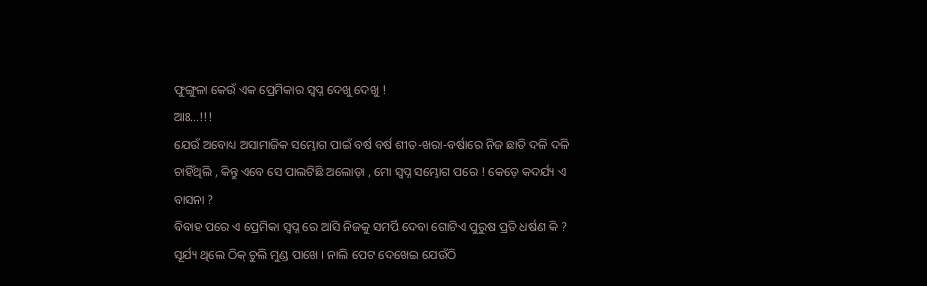ଫୁଙ୍ଗୁଳା କେଉଁ ଏକ ପ୍ରେମିକାର ସ୍ବପ୍ନ ଦେଖୁ ଦେଖୁ !
ଆଃ…!!!
ଯେଉଁ ଅବୋଧ୍ୟ ଅସାମାଜିକ ସମ୍ଭୋଗ ପାଇଁ ବର୍ଷ ବର୍ଷ ଶୀତ-ଖରା-ବର୍ଷାରେ ନିଜ ଛାତି ଦଳି ଦଳି ଚାହିଁଥିଲି , କିନ୍ତୁ ଏବେ ସେ ପାଲଟିଛି ଅଲୋଡ଼ା , ମୋ ସ୍ବପ୍ନ ସମ୍ଭୋଗ ପରେ ! କେଡ଼େ କଦର୍ଯ୍ୟ ଏ ବାସନା ?
ବିବାହ ପରେ ଏ ପ୍ରେମିକା ସ୍ବପ୍ନ ରେ ଆସି ନିଜକୁ ସମର୍ପି ଦେବା ଗୋଟିଏ ପୁରୁଷ ପ୍ରତି ଧର୍ଷଣ କି ?
ସୂର୍ଯ୍ୟ ଥିଲେ ଠିକ୍ ଚୁଲି ମୁଣ୍ଡ ପାଖେ । ନାଲି ପେଟ ଦେଖେଇ ଯେଉଁଠି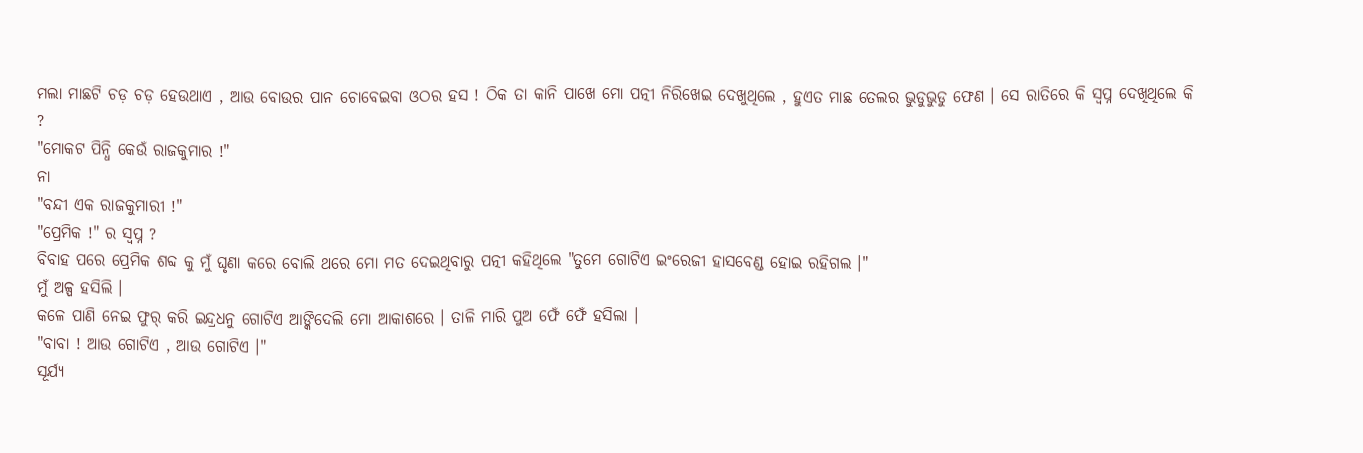ମଲା ମାଛଟି ଚଡ଼ ଚଡ଼ ହେଉଥାଏ , ଆଉ ବୋଉର ପାନ ଚୋବେଇବା ଓଠର ହସ ! ଠିକ ତା କାନି ପାଖେ ମୋ ପତ୍ନୀ ନିରିଖେଇ ଦେଖୁଥିଲେ , ହୁଏତ ମାଛ ତେଲର ଭୁଡୁଭୁଡୁ ଫେଣ । ସେ ରାତିରେ କି ସ୍ବପ୍ନ ଦେଖିଥିଲେ କି ?
"ମୋକଟ ପିନ୍ଧି କେଉଁ ରାଜକୁମାର !"
ନା
"ବନ୍ଦୀ ଏକ ରାଜକୁମାରୀ !"
"ପ୍ରେମିକ !" ର ସ୍ବପ୍ନ ?
ବିବାହ ପରେ ପ୍ରେମିକ ଶବ୍ଦ କୁ ମୁଁ ଘୃଣା କରେ ବୋଲି ଥରେ ମୋ ମତ ଦେଇଥିବାରୁ ପତ୍ନୀ କହିଥିଲେ "ତୁମେ ଗୋଟିଏ ଇଂରେଜୀ ହାସବେଣ୍ଡ ହୋଇ ରହିଗଲ ।"
ମୁଁ ଅଳ୍ପ ହସିଲି ।
କଳେ ପାଣି ନେଇ ଫୁର୍ କରି ଇନ୍ଦ୍ରଧନୁ ଗୋଟିଏ ଆଙ୍କିଦେଲି ମୋ ଆକାଶରେ । ତାଳି ମାରି ପୁଅ ଫେଁ ଫେଁ ହସିଲା ।
"ବାବା ! ଆଉ ଗୋଟିଏ , ଆଉ ଗୋଟିଏ ।"
ସୂର୍ଯ୍ୟ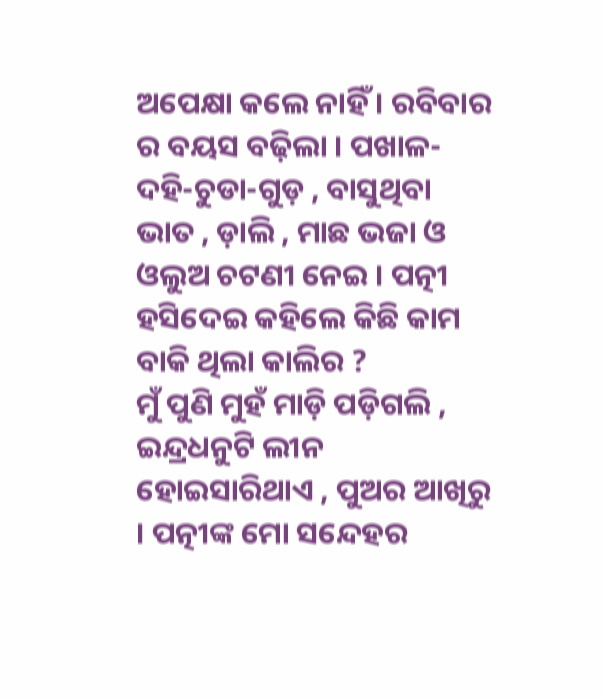ଅପେକ୍ଷା କଲେ ନାହିଁ । ରବିବାର ର ବୟସ ବଢ଼ିଲା । ପଖାଳ-ଦହି-ଚୁଡା-ଗୁଡ଼ , ବାସୁଥିବା ଭାତ , ଡ଼ାଲି , ମାଛ ଭଜା ଓ ଓଲୁଅ ଚଟଣୀ ନେଇ । ପତ୍ନୀ ହସିଦେଇ କହିଲେ କିଛି କାମ ବାକି ଥିଲା କାଲିର ?
ମୁଁ ପୁଣି ମୁହଁ ମାଡ଼ି ପଡ଼ିଗଲି , ଇନ୍ଦ୍ରଧନୁଟି ଲୀନ ହୋଇସାରିଥାଏ , ପୁଅର ଆଖିରୁ । ପତ୍ନୀଙ୍କ ମୋ ସନ୍ଦେହର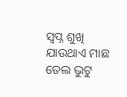ସ୍ବପ୍ନ ଶୁଖି ଯାଉଥାଏ ମାଛ ତେଲ ଭୁଟୁ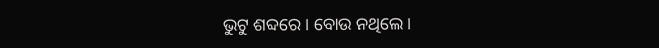ଭୁଟୁ ଶବ୍ଦରେ । ବୋଉ ନଥିଲେ ।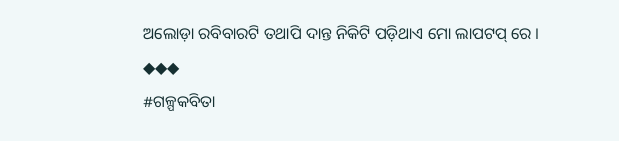ଅଲୋଡ଼ା ରବିବାରଟି ତଥାପି ଦାନ୍ତ ନିକିଟି ପଡ଼ିଥାଏ ମୋ ଲାପଟପ୍ ରେ ।
◆◆◆
#ଗଳ୍ପକବିତା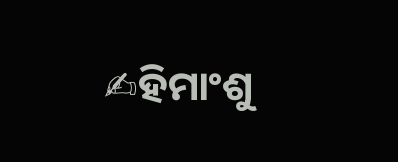✍ହିମାଂଶୁ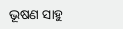ଭୂଷଣ ସାହୁ